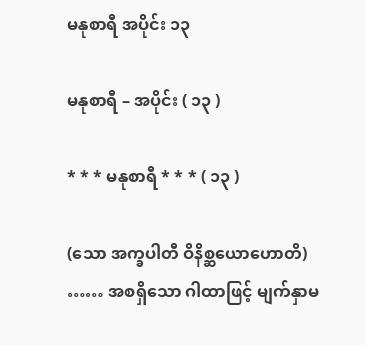မနုစာရီ အပိုင်း ၁၃

မနုစာရီ – အပိုင်း ( ၁၃ )

* * * မနုစာရီ * * * ( ၁၃ )

(သော အက္ခပါတီ ဝိနိစ္ဆယောဟောတိ) …… အစရှိသော ဂါထာဖြင့် မျက်နှာမ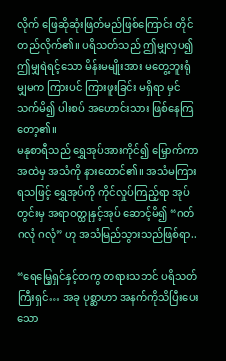လိုက် ဖြေဆိုဆုံးဖြတ်မည်ဖြစ်ကြောင်း တိုင်တည်လိုက်၏။ ပရိသတ်သည် ဤမျှလှပ၍ ဤမျှရဲရင့်သော မိန်းမမျိုးအား မတွေ့ဘူးရုံမျှမက ကြားပင် ကြားဖူးခြင်း မရှိရာ မှင်သက်မိ၍ ပါးစပ် အဟောင်းသား ဖြစ်နေကြတော့၏။
မနုစာရီသည် ရွှေအုပ်အားကိုင်၍ မြှောက်ကာ အထဲမှ အသံကို နားထောင်၏။ အသံမကြားရသဖြင့် ရွှေအုပ်ကို ကိုင်လှုပ်ကြည့်ရာ အုပ်တွင်းမှ အရာဝတ္ထုနှင့်အုပ် ဆောင့်မိ၍ “ဂတ် ဂလုံ ဂလုံ” ဟု အသံမြည်သွားသည်ဖြစ်ရာ..

“ရေမြေ့ရှင်နှင့်တကွ တရားသဘင် ပရိသတ်ကြီးရှင်… အခု ပုစ္ဆာဟာ အနက်ကိုသိပြီးပေးသော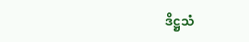ဒိဋ္ဌသံ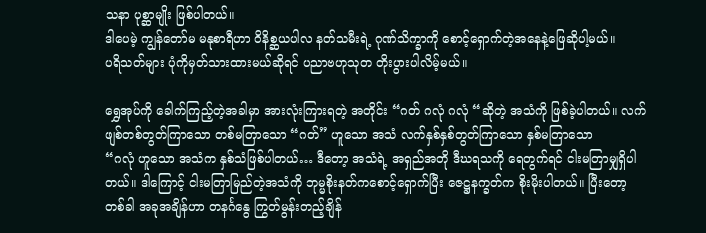သနာ ပုစ္ဆာမျိုး ဖြစ်ပါတယ်။
ဒါပေမဲ့ ကျွန်တော်မ မနုစာရီဟာ ဝိနိစ္ဆယပါလ နတ်သမီးရဲ့ ဂုဏ်သိက္ခာကို စောင့်ရှောက်တဲ့အနေနဲ့ဖြေဆိုပါ့မယ်။
ပရိသတ်များ ပုံကိုမှတ်သားထားမယ်ဆိုရင် ပညာဗဟုသုတ တိုးပွားပါလိမ့်မယ်။

ရွှေအုပ်ကို ခေါက်ကြည့်တဲ့အခါမှာ အားလုံးကြားရတဲ့ အတိုင်း “ဂတ် ဂလုံ ဂလုံ “ဆိုတဲ့ အသံကို ဖြစ်ခဲ့ပါတယ်။ လက်ဖျစ်တစ်တွတ်ကြာသော တစ်မတြာသော “ဂတ်” ဟူသော အသံ လက်နှစ်နှစ်တွတ်ကြာသော နှစ်မတြာသော
“ဂလုံ ဟူသော အသံက နှစ်သံဖြစ်ပါတယ်… ဒီတော့ အသံရဲ့ အရှည်အတို ဒီဃရသကို ရေတွက်ရင် ငါးမတြာမျှရှိပါတယ်။ ဒါကြောင့် ငါးမတြာမြည်တဲ့အသံကို ဘုမ္မစိုးနတ်ကစောင့်ရှောက်ပြီး ဇေဋ္ဌနက္ခတ်က စိုးမိုးပါတယ်။ ပြီးတော့ တစ်ခါ အခုအချိန်ဟာ တနင်္ဂနွေ ကြွတ်မွန်းတည့်ချိန်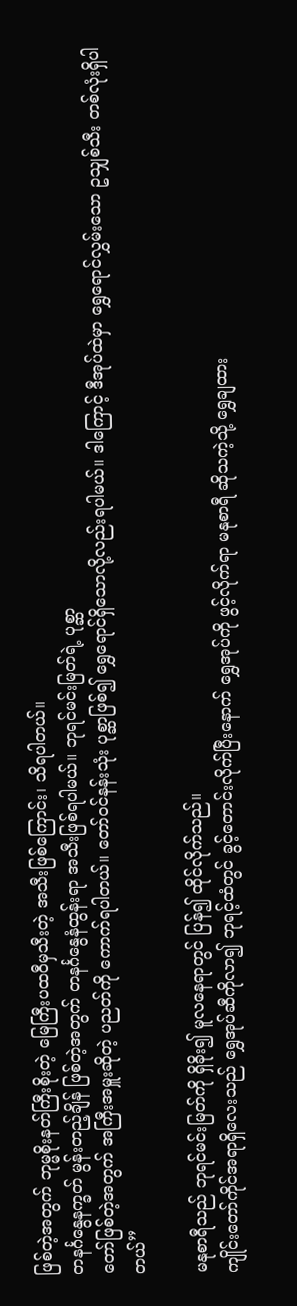ဖြစ်တဲ့အတွက် ဘုမ္မစိုးနတ်ကြီးစိုးတဲ့ မြေကြီးပထဝီမှသီးတဲ့ အသီးဖြစ်ကြောင်း၊ သိရပါတယ်။
တနင်္ဂနွေနက္ခတ် မွန်းတည့်ချိန် ဖြစ်တဲ့အတွက် တနင်္ဂနွေနံထွန်းရာ အသီးဖြစ်ရပါမယ်။ ဘုရင်မင်းမြတ်ရဲ့ ပုစ္ဆာ
တော်ဖြစ်တဲ့အတွက် အကြီးအမှူးဆိုတဲ့ ပညတ်ကို ကောက်ရပါတယ်။ တော်ဝင်နန်းသုံး ပုစ္ဆာဖြစ်၍ ရွှေရောင်ရှိသောလို့လည်းရပါမယ်။ ဒါကြောင့် ဒီအုပ်ထဲမှာ ရွှေရောင်လွှမ်းသော ဥသျှစ်သီး တစ်လုံးရှိပါတယ်”

မနုစာရီသည် ဘုရင်မင်းမြတ်ကို ရှိခိုး၍ မူလနေရာတွင် ပြန်၍ ထိုင်လိုက်သည်။
ကျိုင်းတော်ကိုင်အရာရှိလေးသည် ရွှေအုပ်ဆီကိုလာ၍ ဘုရင့်ထံတွင် ခွင့်တောင်းလိုက်ပြီးနောက် ရွှေအုပ်ကို ဖွင့်လိုက်ရာ မနုစာရီ ဆိုသကဲ့သို့ ရွှေချထား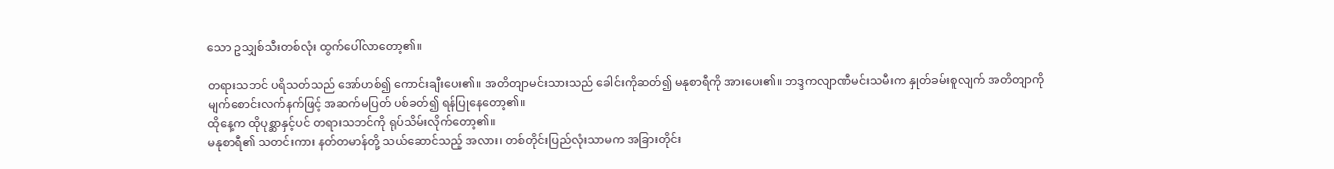သော ဥသျှစ်သီးတစ်လုံး ထွက်ပေါ်လာတော့၏။

တရားသဘင် ပရိသတ်သည် အော်ဟစ်၍ ကောင်းချီးပေး၏။ အတိတျာမင်းသားသည် ခေါင်းကိုဆတ်၍ မနုစာရီကို အားပေး၏။ ဘဒ္ဒကလျာဏီမင်းသမီးက နှုတ်ခမ်းစူလျက် အတိတျာကို မျက်စောင်းလက်နက်ဖြင့် အဆက်မပြတ် ပစ်ခတ်၍ ရန်ပြုနေတော့၏။
ထိုနေ့က ထိုပုစ္ဆာနှင့်ပင် တရားသဘင်ကို ရုပ်သိမ်းလိုက်တော့၏။
မနုစာရီ၏ သတင်းကား နတ်တမာန်တို့ သယ်ဆောင်သည့် အလား၊ တစ်တိုင်းပြည်လုံးသာမက အခြားတိုင်း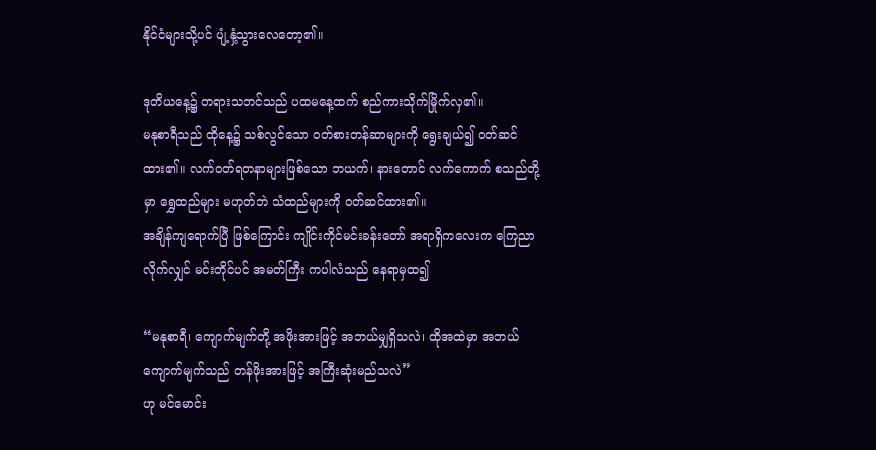နိုင်ငံများသို့ပင် ပျံ့နှံ့သွားလေတော့၏။

ဒုတိယနေ့၌ တရားသဘင်သည် ပထမနေ့ထက် စည်ကားသိုက်မြိုက်လှ၏။
မနုစာရီသည် ထိုနေ့၌ သစ်လွင်သော ဝတ်စားတန်ဆာများကို ရွေးချယ်၍ ဝတ်ဆင်ထား၏။ လက်ဝတ်ရတနာများဖြစ်သော ဘယက်၊ နားတောင် လက်ကောက် စသည်တို့မှာ ရွှေထည်များ မဟုတ်ဘဲ သံထည်များကို ဝတ်ဆင်ထား၏။
အချိန်ကျရောက်ပြီ ဖြစ်ကြောင်း ကျိုင်းကိုင်မင်းခန်းတော် အရာရှိကလေးက ကြေညာလိုက်လျှင် မင်းတိုင်ပင် အမတ်ကြီး ကပါလံသည် နေရာမှထ၍

“မနုစာရီ၊ ကျောက်မျက်တို့ အဖိုးအားဖြင့် အဘယ်မျှရှိသလဲ၊ ထိုအထဲမှာ အဘယ်ကျောက်မျက်သည် တန်ဖိုးအားဖြင့် အကြီးဆုံးမည်သလဲ”
ဟု မင်မောင်း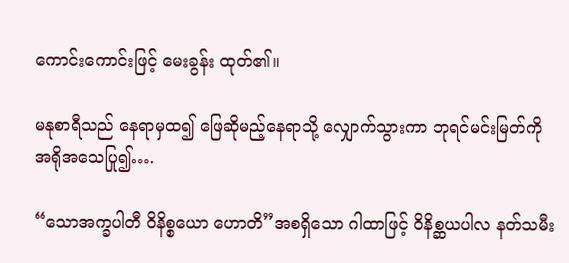ကောင်းကောင်းဖြင့် မေးခွန်း ထုတ်၏။

မနုစာရီသည် နေရာမှထ၍ ဖြေဆိုမည့်နေရာသို့ လျှောက်သွားကာ ဘုရင်မင်းမြတ်ကို အရိုအသေပြု၍….

“သောအက္ခပါတီ ဝိနိစ္စယော ဟောတိ”အစရှိသော ဂါထာဖြင့် ဝိနိစ္ဆယပါလ နတ်သမီး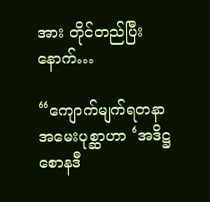အား တိုင်တည်ပြီးနောက်…

“ကျောက်မျက်ရတနာ အမေးပုစ္ဆာဟာ ‘အဒိဋ္ဌစောနဒီ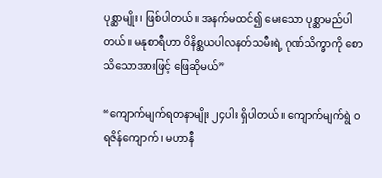ပုစ္ဆာမျိုး၊ ဖြစ်ပါတယ်။ အနက်မထင်၍ မေးသော ပုစ္ဆာမည်ပါတယ်။ မနုစာရီဟာ ဝိနိစ္ဆယပါလနတ်သမီးရဲ့ ဂုဏ်သိက္ခာကို စောသိသောအားဖြင့် ဖြေဆိုမယ်”

“ကျောက်မျက်ရတနာမျိုး ၂၄ပါး ရှိပါတယ်။ ကျောက်မျက်ရွဲ ဝရဇိန်ကျောက်၊ မဟာနီ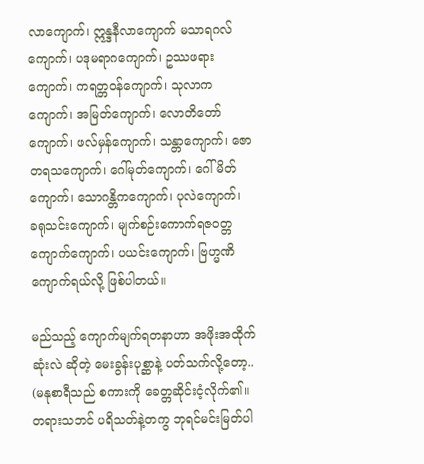လာကျောက်၊ ဣန္ဒနီလာကျောက် မသာရဂလ်ကျောက်၊ ပဒုမရာဂကျောက်၊ ဥဿဖရားကျောက်၊ ကရတ္တဝန်ကျောက်၊ သုလာကကျောက်၊ အမြတ်ကျောက်၊ လောတိတော်ကျောက်၊ ဖလ်မှန်ကျောက်၊ သန္တာကျောက်၊ ဇောတရသကျောက်၊ ဂေါ်မုတ်ကျောက်၊ ဂေါ်မိတ်ကျောက်၊ သောဂန္တိကကျောက်၊ ပုလဲကျောက်၊
ခရုသင်းကျောက်၊ မျက်စဉ်းကောက်ရဇဝတ္တကျောက်ကျောက်၊ ပယင်းကျောက်၊ ဗြဟ္မဏိကျောက်ရယ်လို့ ဖြစ်ပါတယ်။

မည်သည့် ကျောက်မျက်ရတနာဟာ အဖိုးအထိုက်ဆုံးလဲ ဆိုတဲ့ မေးခွန်းပုစ္ဆာနဲ့ ပတ်သက်လို့တော့..
(မနုစာရီသည် စကားကို ခေတ္တဆိုင်းငံ့လိုက်၏။ တရားသဘင် ပရိသတ်နဲ့တကွ ဘုရင်မင်းမြတ်ပါ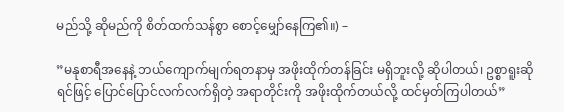မည်သို့ ဆိုမည်ကို စိတ်ထက်သန်စွာ စောင့်မျှော်နေကြ၏။) –

”မနုစာရီအနေနဲ့ ဘယ်ကျောက်မျက်ရတနာမှ အဖိုးထိုက်တန်ခြင်း မရှိဘူးလို့ ဆိုပါတယ်၊ ဥစ္စာရူးဆိုရင်ဖြင့် ပြောင်ပြောင်လက်လက်ရှိတဲ့ အရာတိုင်းကို အဖိုးထိုက်တယ်လို့ ထင်မှတ်ကြပါတယ်”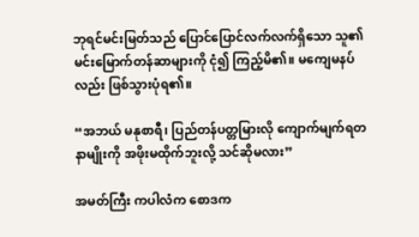ဘုရင်မင်းမြတ်သည် ပြောင်ပြောင်လက်လက်ရှိသော သူ၏ မင်းမြောက်တန်ဆာများကို ငုံ၍ ကြည့်မိ၏။ မကျေမနပ်လည်း ဖြစ်သွားပုံရ၏။

“အဘယ် မနုစာရီ၊ ပြည်တန်ပတ္တမြားလို ကျောက်မျက်ရတနာမျိုးကို အဖိုးမထိုက်ဘူးလို့ သင်ဆိုမလား”

အမတ်ကြီး ကပါလံက စောဒက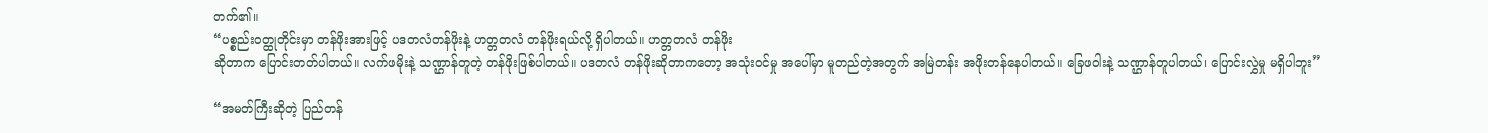တက်၏။
“ပစ္စည်းဝတ္ထုတိုင်းမှာ တန်ဖိုးအားဖြင့် ပဒတလံတန်ဖိုးနဲ့ ဟတ္တတလံ တန်ဖိုးရယ်လို့ ရှိပါတယ်။ ဟတ္တတလံ တန်ဖိုး
ဆိုတာက ပြောင်းတတ်ပါတယ်။ လက်ဖမိုးနဲ့ သဏ္ဌာန်တူတဲ့ တန်ဖိုးဖြစ်ပါတယ်။ ပဒတလံ တန်ဖိုးဆိုတာကတော့ အသုံးဝင်မှု အပေါ်မှာ မူတည်တဲ့အတွက် အမြဲတန်း အဖိုးတန်နေပါတယ်။ ခြေဖဝါးနဲ့ သဏ္ဌာန်တူပါတယ်၊ ပြောင်းလွှဲမှု မရှိပါဘူး”

“အမတ်ကြီးဆိုတဲ့ ပြည်တန်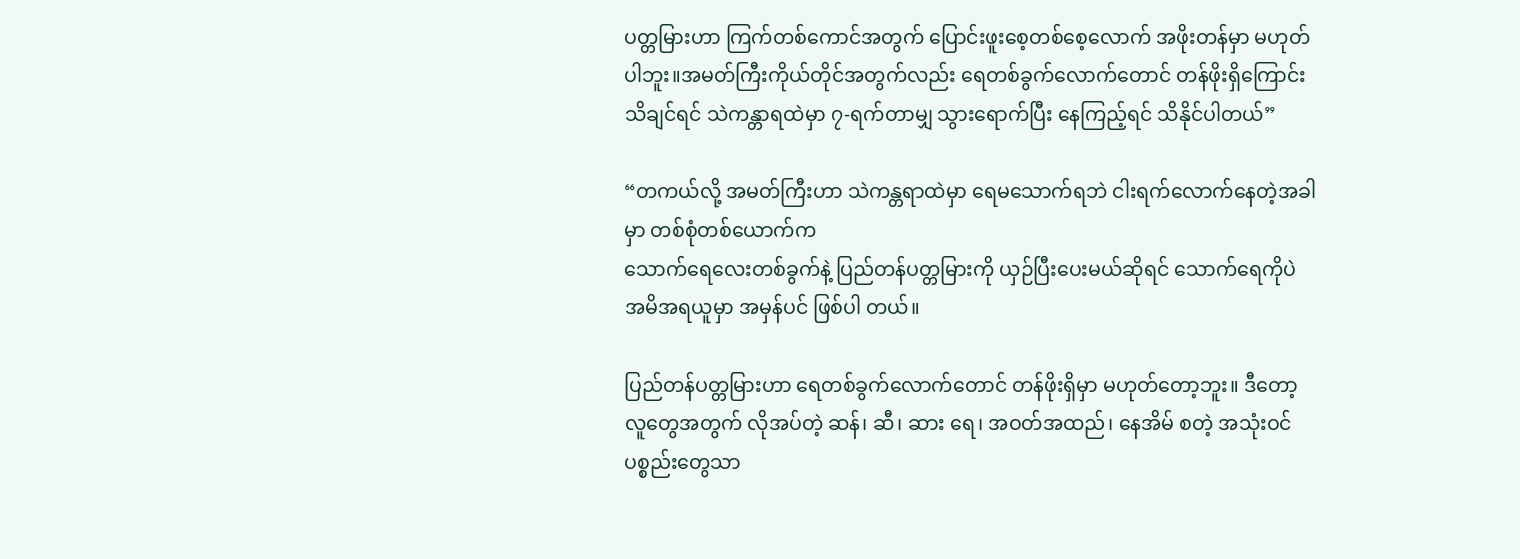ပတ္တမြားဟာ ကြက်တစ်ကောင်အတွက် ပြောင်းဖူးစေ့တစ်စေ့လောက် အဖိုးတန်မှာ မဟုတ်ပါဘူး။အမတ်ကြီးကိုယ်တိုင်အတွက်လည်း ရေတစ်ခွက်လောက်တောင် တန်ဖိုးရှိကြောင်းသိချင်ရင် သဲကန္တာရထဲမှာ ၇-ရက်တာမျှ သွားရောက်ပြီး နေကြည့်ရင် သိနိုင်ပါတယ်”

“တကယ်လို့ အမတ်ကြီးဟာ သဲကန္တရာထဲမှာ ရေမသောက်ရဘဲ ငါးရက်လောက်နေတဲ့အခါမှာ တစ်စုံတစ်ယောက်က
သောက်ရေလေးတစ်ခွက်နဲ့ ပြည်တန်ပတ္တမြားကို ယှဉ်ပြီးပေးမယ်ဆိုရင် သောက်ရေကိုပဲ အမိအရယူမှာ အမှန်ပင် ဖြစ်ပါ တယ်။

ပြည်တန်ပတ္တမြားဟာ ရေတစ်ခွက်လောက်တောင် တန်ဖိုးရှိမှာ မဟုတ်တော့ဘူး။ ဒီတော့ လူတွေအတွက် လိုအပ်တဲ့ ဆန်၊ ဆီ၊ ဆား ရေ၊ အဝတ်အထည်၊ နေအိမ် စတဲ့ အသုံးဝင်ပစ္စည်းတွေသာ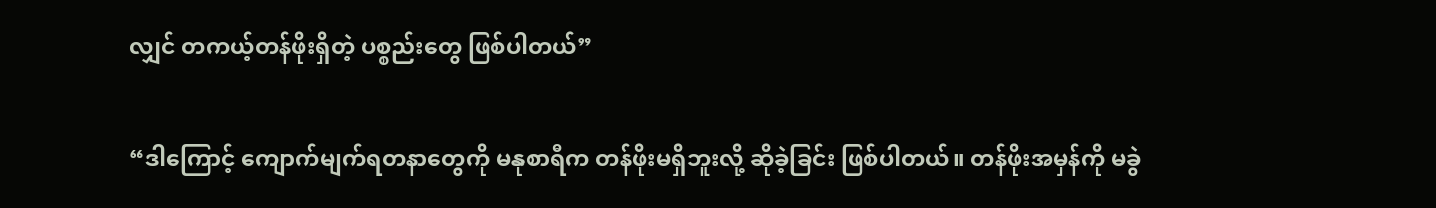လျှင် တကယ့်တန်ဖိုးရှိတဲ့ ပစ္စည်းတွေ ဖြစ်ပါတယ်”

“ဒါကြောင့် ကျောက်မျက်ရတနာတွေကို မနုစာရီက တန်ဖိုးမရှိဘူးလို့ ဆိုခဲ့ခြင်း ဖြစ်ပါတယ်။ တန်ဖိုးအမှန်ကို မခွဲ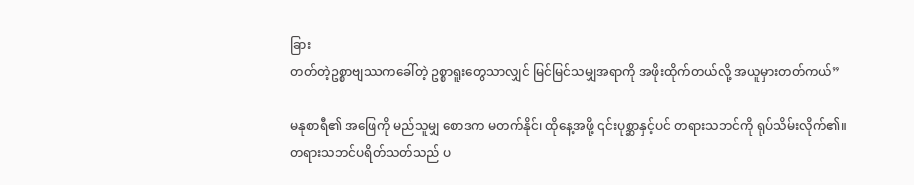ခြား
တတ်တဲ့ဥစ္စာဗျဿကခေါ်တဲ့ ဥစ္စာရူးတွေသာလျှင် မြင်မြင်သမျှအရာကို အဖိုးထိုက်တယ်လို့ အယူမှားတတ်ကယ်”

မနုစာရီ၏ အဖြေကို မည်သူမျှ စောဒက မတက်နိုင်၊ ထိုနေ့အဖို့ ၎င်းပုစ္ဆာနှင့်ပင် တရားသဘင်ကို ရုပ်သိမ်းလိုက်၏။
တရားသဘင်ပရိတ်သတ်သည် ပ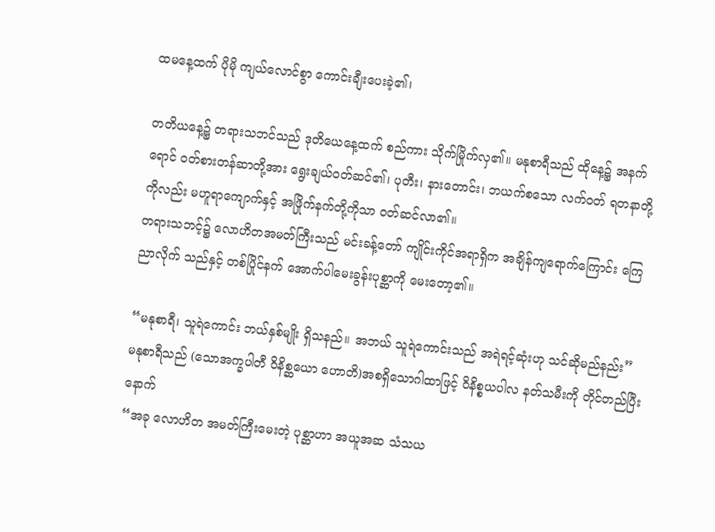ထမနေ့ထက် ပိုမို ကျယ်လောင်စွာ ကောင်းချီးပေးခဲ့၏၊

တတိယနေ့၌ တရားသဘင်သည် ဒုတိယေနေ့ထက် စည်ကား သိုက်မြိုက်လှ၏။ မနုစာရီသည် ထိုနေ့၌ အနက်ရောင် ဝတ်စားတန်ဆာတို့အား ရွေးချယ်ဝတ်ဆင်၏၊ ပုတီး၊ နားတောင်း၊ ဘယက်စသော လက်ဝတ် ရတနာတို့ကိုလည်း မဟူရာကျောက်နှင့် အဖြိုက်နက်တို့ကိုသာ ဝတ်ဆင်လာ၏။
တရားသဘင့်၌ လောဟိတအမတ်ကြီးသည် မင်းခန့်တော် ကျိုင်းကိုင်အရာရှိက အချိန်ကျရောက်ကြောင်း ကြေညာလိုက် သည်နှင့် တစ်ပြိုင်နက် အောက်ပါမေးခွန်းပုစ္ဆာကို မေးတော့၏။

“မနုစာရီ၊ သူရဲကောင်း ဘယ်နှစ်မျိုး ရှိသနည်။ အဘယ် သူရဲကောင်းသည် အရဲရင့်ဆုံးဟု သင်ဆိုမည်နည်း”
မနုစာရီသည် (သောအက္ခပါတီ ဝိနိစ္ဆယော ဟောတိ)အစရှိသောဂါထာဖြင့် ဝိနိစ္စယပါလ နတ်သမီးကို တိုင်တည်ပြီးနောက်
“အခု လောဟိတ အမတ်ကြီးမေးတဲ့ ပုစ္ဆာဟာ အယူအဆ သံသယ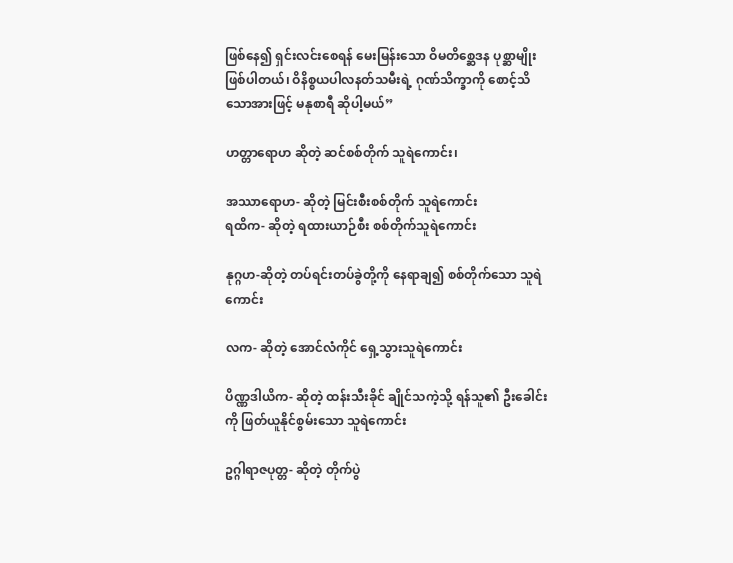ဖြစ်နေ၍ ရှင်းလင်းစေရန် မေးမြန်းသော ဝိမတိစ္ဆေဒန ပုစ္ဆာမျိုး ဖြစ်ပါတယ်၊ ဝိနိစ္စယပါလနတ်သမီးရဲ့ ဂုဏ်သိက္ခာကို စောင့်သိသောအားဖြင့် မနုစာရီ ဆိုပါ့မယ်”

ဟတ္တာရောဟ ဆိုတဲ့ ဆင်စစ်တိုက် သူရဲကောင်း၊

အဿာရောဟ- ဆိုတဲ့ မြင်းစီးစစ်တိုက် သူရဲကောင်း
ရထိက- ဆိုတဲ့ ရထားယာဉ်စီး စစ်တိုက်သူရဲကောင်း

နုဂ္ဂဟ-ဆိုတဲ့ တပ်ရင်းတပ်ခွဲတို့ကို နေရာချ၍ စစ်တိုက်သော သူရဲကောင်း

လက- ဆိုတဲ့ အောင်လံကိုင် ရှေ့သွားသူရဲကောင်း

ပိဏ္ဏဒါယိက- ဆိုတဲ့ ထန်းသီးခိုင် ချိုင်သကဲ့သို့ ရန်သူ၏ ဦးခေါင်းကို ဖြတ်ယူနိုင်စွမ်းသော သူရဲကောင်း

ဥဂ္ဂါရာဇပုတ္တ- ဆိုတဲ့ တိုက်ပွဲ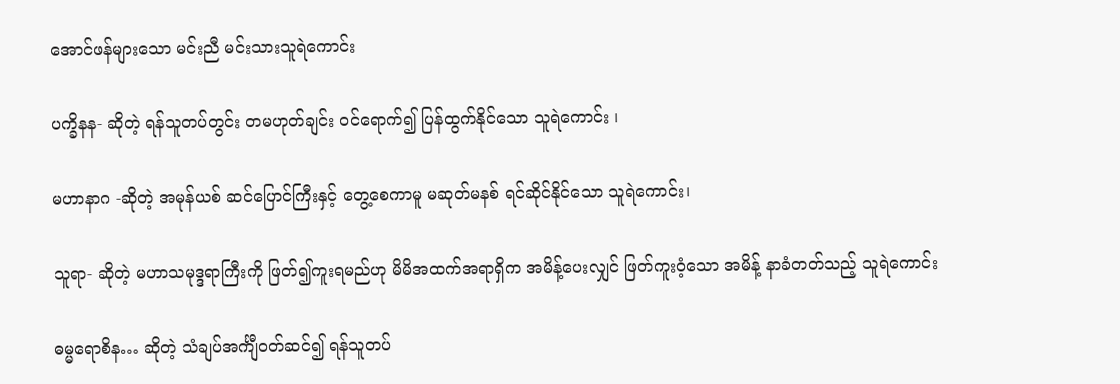အောင်ဖန်များသော မင်းညီ မင်းသားသူရဲကောင်း

ပက္ခိနန- ဆိုတဲ့ ရန်သူတပ်တွင်း တမဟုတ်ချင်း ဝင်ရောက်၍ ပြန်ထွက်နိုင်သော သူရဲကောင်း ၊

မဟာနာဂ -ဆိုတဲ့ အမုန်ယစ် ဆင်ပြောင်ကြီးနှင့် တွေ့စေကာမူ မဆုတ်မနစ် ရင်ဆိုင်နိုင်သော သူရဲကောင်း၊

သူရာ- ဆိုတဲ့ မဟာသမုဒ္ဒရာကြီးကို ဖြတ်၍ကူးရမည်ဟု မိမိအထက်အရာရှိက အမိန့်ပေးလျှင် ဖြတ်ကူးဝံ့သော အမိန့် နာခံတတ်သည့် သူရဲကောင်း

ဓမ္မရောစိန… ဆိုတဲ့ သံချပ်အင်္ကျီဝတ်ဆင်၍ ရန်သူတပ်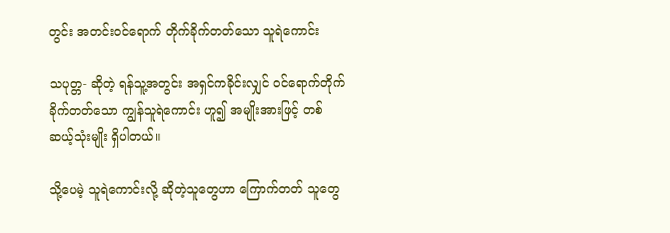တွင်း အတင်းဝင်ရောက် တိုက်ခိုက်တတ်သော သူရဲကောင်း

သပုတ္တ- ဆိုတဲ့ ရန်သူ့အတွင်း အရှင်ကခိုင်းလျှင် ဝင်ရောက်တိုက်ခိုက်တတ်သော ကျွန်သူရဲကောင်း ဟူ၍ အမျိုးအားဖြင့် တစ်ဆယ့်သုံးမျိုး ရှိပါတယ်။

သို့ပေမဲ့ သူရဲကောင်းလို့ ဆိုတဲ့သူတွေဟာ ကြောက်တတ် သူတွေ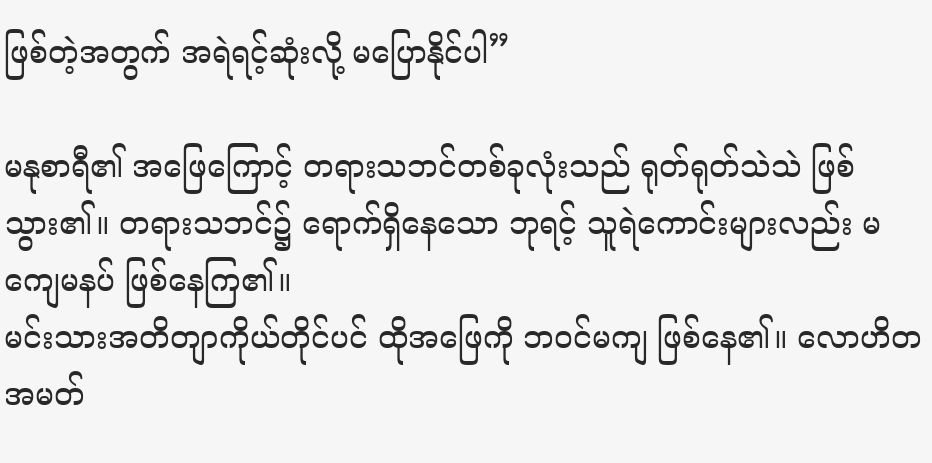ဖြစ်တဲ့အတွက် အရဲရင့်ဆုံးလို့ မပြောနိုင်ပါ”

မနုစာရီ၏ အဖြေကြောင့် တရားသဘင်တစ်ခုလုံးသည် ရုတ်ရုတ်သဲသဲ ဖြစ်သွား၏။ တရားသဘင်၌ ရောက်ရှိနေသော ဘုရင့် သူရဲကောင်းများလည်း မကျေမနပ် ဖြစ်နေကြ၏။
မင်းသားအတိတျာကိုယ်တိုင်ပင် ထိုအဖြေကို ဘဝင်မကျ ဖြစ်နေ၏။ လောဟိတ အမတ်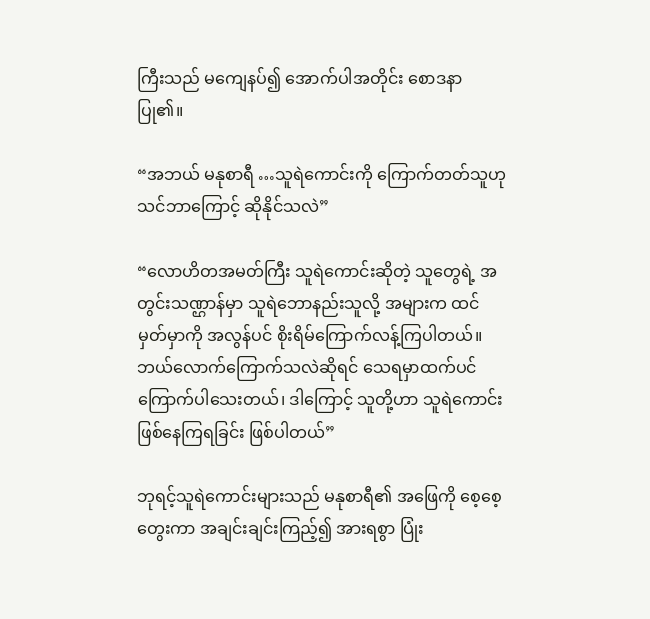ကြီးသည် မကျေနပ်၍ အောက်ပါအတိုင်း စောဒနာပြု၏။

“အဘယ် မနုစာရီ …သူရဲကောင်းကို ကြောက်တတ်သူဟု သင်ဘာကြောင့် ဆိုနိုင်သလဲ”

“လောဟိတအမတ်ကြီး သူရဲကောင်းဆိုတဲ့ သူတွေရဲ့ အတွင်းသဏ္ဌာန်မှာ သူရဲဘောနည်းသူလို့ အများက ထင်မှတ်မှာကို အလွန်ပင် စိုးရိမ်ကြောက်လန့်ကြပါတယ်။ ဘယ်လောက်ကြောက်သလဲဆိုရင် သေရမှာထက်ပင် ကြောက်ပါသေးတယ်၊ ဒါကြောင့် သူတို့ဟာ သူရဲကောင်းဖြစ်နေကြရခြင်း ဖြစ်ပါတယ်”

ဘုရင့်သူရဲကောင်းများသည် မနုစာရီ၏ အဖြေကို စေ့စေ့တွေးကာ အချင်းချင်းကြည့်၍ အားရစွာ ပြုံး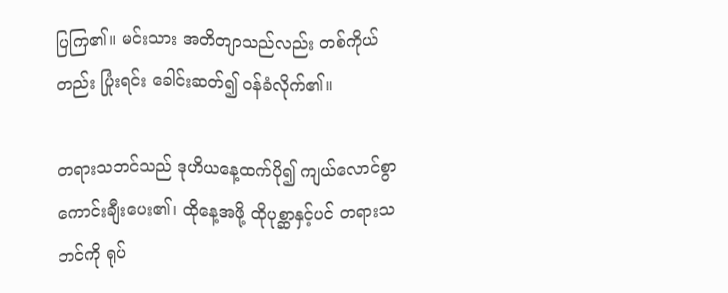ပြကြ၏။ မင်းသား အတိတျာသည်လည်း တစ်ကိုယ်တည်း ပြုံးရင်း ခေါင်းဆတ်၍ ဝန်ခံလိုက်၏။

တရားသဘင်သည် ဒုဟိယနေ့ထက်ပို၍ ကျယ်လောင်စွာ ကောင်းချီးပေး၏၊ ထိုနေ့အဖို့ ထိုပုစ္ဆာနှင့်ပင် တရားသဘင်ကို ရုပ်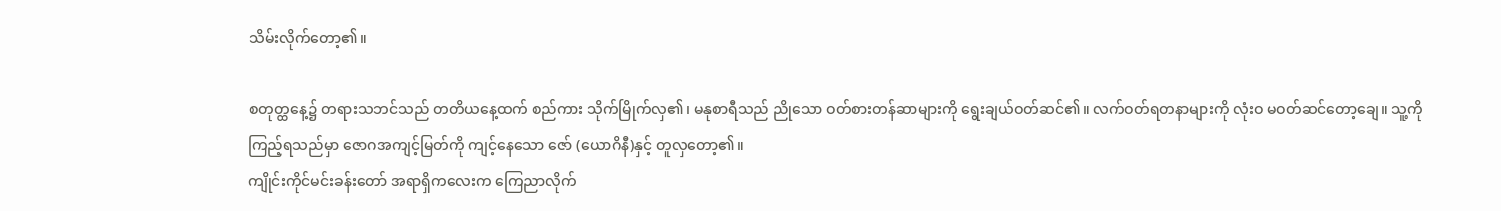သိမ်းလိုက်တော့၏။

စတုတ္ထနေ့၌ တရားသဘင်သည် တတိယနေ့ထက် စည်ကား သိုက်မြိုက်လှ၏၊ မနုစာရီသည် ညိုသော ဝတ်စားတန်ဆာများကို ရွေးချယ်ဝတ်ဆင်၏။ လက်ဝတ်ရတနာများကို လုံးဝ မဝတ်ဆင်တော့ချေ။ သူ့ကို ကြည့်ရသည်မှာ ဇောဂအကျင့်မြတ်ကို ကျင့်နေသော ဇော် (ယောဂိနီ)နှင့် တူလှတော့၏။
ကျိုင်းကိုင်မင်းခန်းတော် အရာရှိကလေးက ကြေညာလိုက်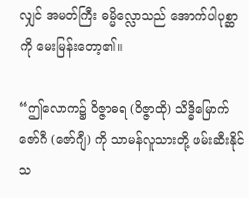လျှင် အမတ်ကြီး ဓမ္မိလ္လောသည် အောက်ပါပုစ္ဆာကို မေးမြန်းတော့၏။

“ဤလောက၌ ဝိဇ္ဇာဓရ (ဝိဇ္ဇာထို) သိဒ္ဓိမြောက် ဇော်ဂီ (ဇော်ဂျီ) ကို သာမန်လူသားတို့ ဖမ်းဆီးနိုင်သ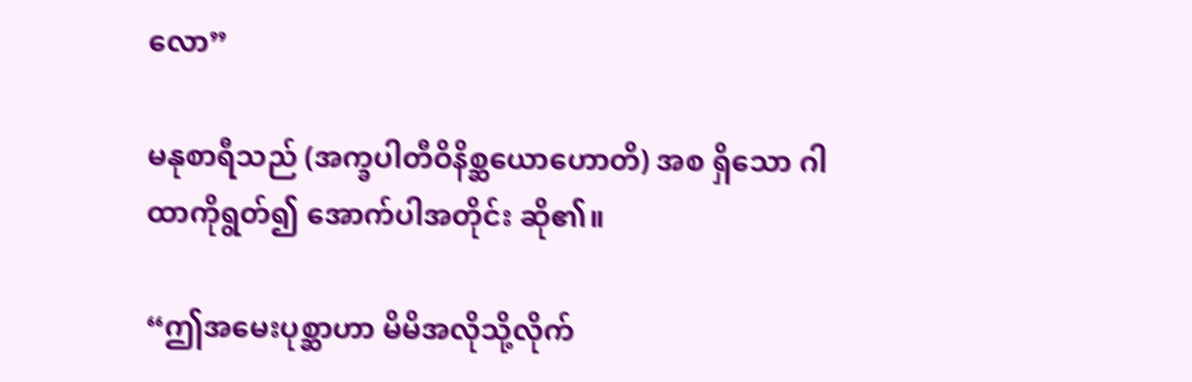လော”

မနုစာရီသည် (အက္ခပါတီဝိနိစ္ဆယောဟောတိ) အစ ရှိသော ဂါထာကိုရွတ်၍ အောက်ပါအတိုင်း ဆို၏။

“ဤအမေးပုစ္ဆာဟာ မိမိအလိုသို့လိုက်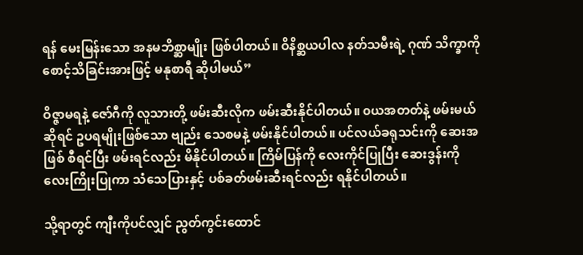ရန် မေးမြန်းသော အနမဘိစ္ဆာမျိုး ဖြစ်ပါတယ်။ ဝိနိစ္ဆယပါလ နတ်သမီးရဲ့ ဂုဏ် သိက္ခာကို စောင့်သိခြင်းအားဖြင့် မနုစာရီ ဆိုပါမယ်”

ဝိဇ္ဇာမရနဲ့ ဇော်ဂီကို လူသားတို့ ဖမ်းဆီးလိုက ဖမ်းဆီးနိုင်ပါတယ်။ ၀ယအတတ်နဲ့ ဖမ်းမယ်ဆိုရင် ဥပရမျိုးဖြစ်သော ဗျည်း သေစမနဲ့ ဖမ်းနိုင်ပါတယ်။ ပင်လယ်ခရုသင်းကို ဆေးအဖြစ် စီရင်ပြီး ဖမ်းရင်လည်း မိနိုင်ပါတယ်။ ကြိမ်ပြန်ကို လေးကိုင်ပြုပြီး ဆေးဒွန်းကို လေးကြိုးပြုကာ သံသေပြားနှင့် ပစ်ခတ်ဖမ်းဆီးရင်လည်း ရနိုင်ပါတယ်။

သို့ရာတွင် ကျီးကိုပင်လျှင် ညွတ်ကွင်းထောင်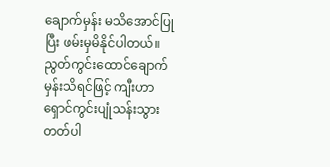ချောက်မှန်း မသိအောင်ပြုပြီး ဖမ်းမှမိနိုင်ပါတယ်။ ညွတ်ကွင်းထောင်ချောက်မှန်းသိရင်ဖြင့် ကျီးဟာ ရှောင်ကွင်းပျုံသန်းသွားတတ်ပါ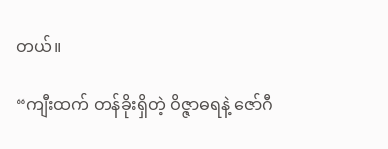တယ်။

“ကျီးထက် တန်ခိုးရှိတဲ့ ဝိဇ္ဇာဓရနဲ့ ဇော်ဂီ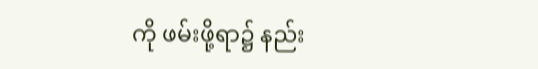ကို ဖမ်းဖို့ရာ၌ နည်း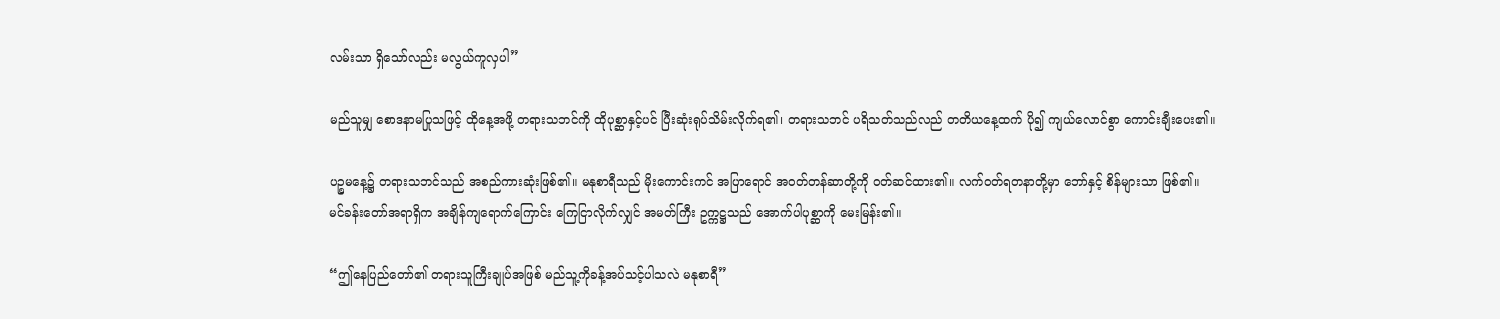လမ်းသာ ရှိသော်လည်း မလွယ်ကူလှပါ”

မည်သူမျှ စောဒနာမပြုသဖြင့် ထိုနေ့အဖို့ တရားသဘင်ကို ထိုပုစ္ဆာနှင့်ပင် ပြီးဆုံးရုပ်သိမ်းလိုက်ရ၏၊ တရားသဘင် ပရိသတ်သည်လည် တတိယနေ့ထက် ပို၍ ကျယ်လောင်စွာ ကောင်းချီးပေး၏။

ပဉ္စမနေ့၌ တရားသဘင်သည် အစည်ကားဆုံးဖြစ်၏။ မနုစာရီသည် မိုးကောင်းကင် အပြာရောင် အဝတ်တန်ဆာတို့ကို ဝတ်ဆင်ထား၏။ လက်ဝတ်ရတနာတို့မှာ ဘော်နှင့် စိန်များသာ ဖြစ်၏။
မင်ခန်းတော်အရာရှိက အချိန်ကျရောက်ကြောင်း ကြေငြာလိုက်လျှင် အမတ်ကြီး ဥက္ကဋ္ဌသည် အောက်ပါပုစ္ဆာကို မေးမြန်း၏။

“ဤနေပြည်တော်၏ တရားသူကြီးချုပ်အဖြစ် မည်သူ့ကိုခန့်အပ်သင့်ပါသလဲ မနုစာရီ”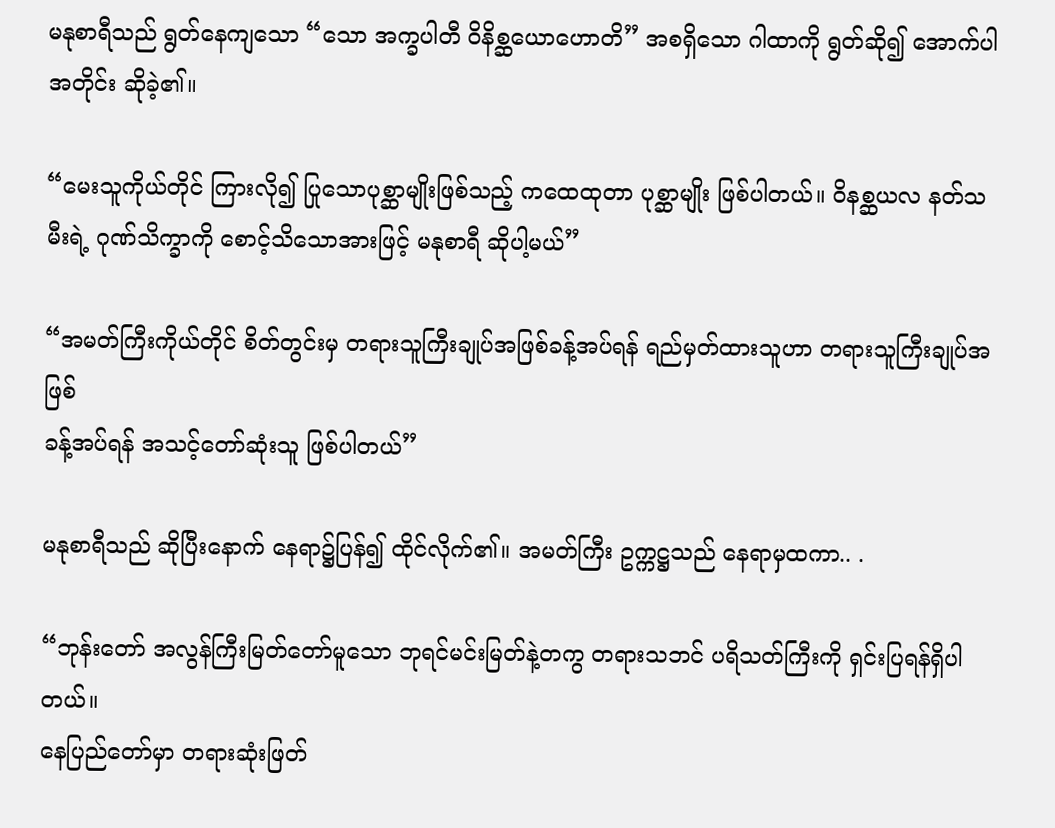မနုစာရီသည် ရွတ်နေကျသော “သော အက္ခပါတီ ဝိနိစ္ဆယောဟောတိ” အစရှိသော ဂါထာကို ရွတ်ဆို၍ အောက်ပါအတိုင်း ဆိုခဲ့၏။

“မေးသူကိုယ်တိုင် ကြားလို၍ ပြုသောပုစ္ဆာမျိုးဖြစ်သည့် ကထေထုတာ ပုစ္ဆာမျိုး ဖြစ်ပါတယ်။ ဝိနစ္ဆယလ နတ်သမီးရဲ့ ဂုဏ်သိက္ခာကို စောင့်သိသောအားဖြင့် မနုစာရီ ဆိုပါ့မယ်”

“အမတ်ကြီးကိုယ်တိုင် စိတ်တွင်းမှ တရားသူကြီးချုပ်အဖြစ်ခန့်အပ်ရန် ရည်မှတ်ထားသူဟာ တရားသူကြီးချုပ်အဖြစ်
ခန့်အပ်ရန် အသင့်တော်ဆုံးသူ ဖြစ်ပါတယ်”

မနုစာရီသည် ဆိုပြီးနောက် နေရာ၌ပြန်၍ ထိုင်လိုက်၏။ အမတ်ကြီး ဥက္ကဋ္ဌသည် နေရာမှထကာ.. .

“ဘုန်းတော် အလွန်ကြီးမြတ်တော်မူသော ဘုရင်မင်းမြတ်နဲ့တကွ တရားသဘင် ပရိသတ်ကြီးကို ရှင်းပြရန်ရှိပါတယ်။
နေပြည်တော်မှာ တရားဆုံးဖြတ်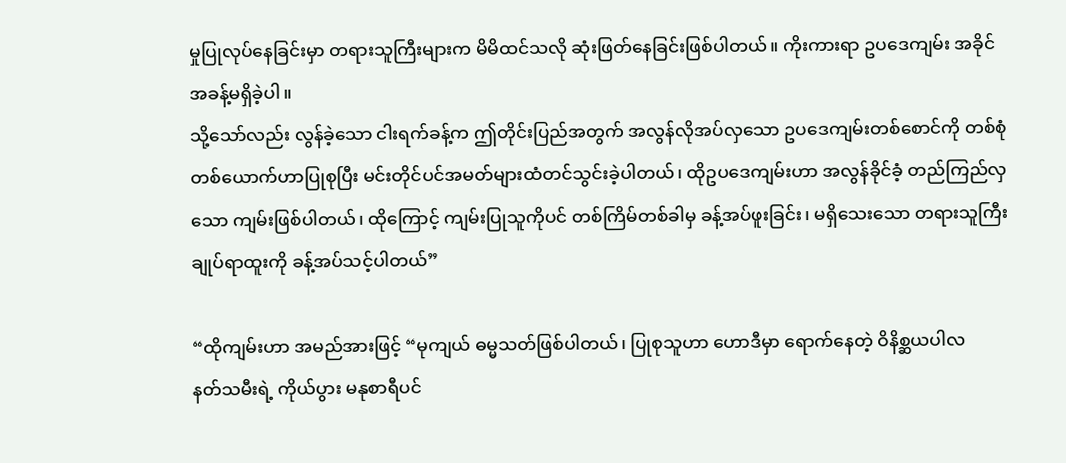မှုပြုလုပ်နေခြင်းမှာ တရားသူကြီးများက မိမိထင်သလို ဆုံးဖြတ်နေခြင်းဖြစ်ပါတယ်။ ကိုးကားရာ ဥပဒေကျမ်း အခိုင်အခန့်မရှိခဲ့ပါ။
သို့သော်လည်း လွန်ခဲ့သော ငါးရက်ခန့်က ဤတိုင်းပြည်အတွက် အလွန်လိုအပ်လှသော ဥပဒေကျမ်းတစ်စောင်ကို တစ်စုံတစ်ယောက်ဟာပြုစုပြီး မင်းတိုင်ပင်အမတ်များထံတင်သွင်းခဲ့ပါတယ်၊ ထိုဥပဒေကျမ်းဟာ အလွန်ခိုင်ခံ့ တည်ကြည်လှသော ကျမ်းဖြစ်ပါတယ်၊ ထိုကြောင့် ကျမ်းပြုသူကိုပင် တစ်ကြိမ်တစ်ခါမှ ခန့်အပ်ဖူးခြင်း၊ မရှိသေးသော တရားသူကြီးချုပ်ရာထူးကို ခန့်အပ်သင့်ပါတယ်”

“ထိုကျမ်းဟာ အမည်အားဖြင့် “မုကျယ် ဓမ္မသတ်ဖြစ်ပါတယ်၊ ပြုစုသူဟာ ဟောဒီမှာ ရောက်နေတဲ့ ဝိနိစ္ဆယပါလ
နတ်သမီးရဲ့ ကိုယ်ပွား မနုစာရီပင်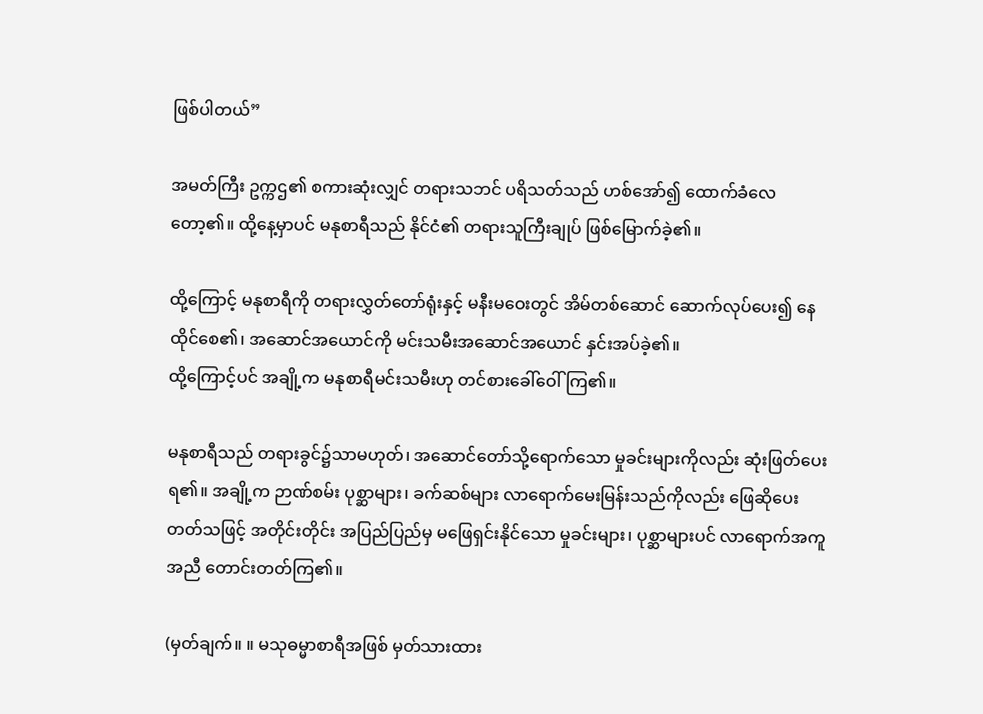ဖြစ်ပါတယ်”

အမတ်ကြီး ဥက္ကဌ၏ စကားဆုံးလျှင် တရားသဘင် ပရိသတ်သည် ဟစ်အော်၍ ထောက်ခံလေတော့၏။ ထို့နေ့မှာပင် မနုစာရီသည် နိုင်ငံ၏ တရားသူကြီးချုပ် ဖြစ်မြောက်ခဲ့၏။

ထို့ကြောင့် မနုစာရီကို တရားလွှတ်တော်ရုံးနှင့် မနီးမဝေးတွင် အိမ်တစ်ဆောင် ဆောက်လုပ်ပေး၍ နေထိုင်စေ၏၊ အဆောင်အယောင်ကို မင်းသမီးအဆောင်အယောင် နှင်းအပ်ခဲ့၏။
ထို့ကြောင့်ပင် အချို့က မနုစာရီမင်းသမီးဟု တင်စားခေါ်ဝေါ်ကြ၏။

မနုစာရီသည် တရားခွင်၌သာမဟုတ်၊ အဆောင်တော်သို့ရောက်သော မှုခင်းများကိုလည်း ဆုံးဖြတ်ပေးရ၏။ အချို့က ဉာဏ်စမ်း ပုစ္ဆာများ၊ ခက်ဆစ်များ လာရောက်မေးမြန်းသည်ကိုလည်း ဖြေဆိုပေးတတ်သဖြင့် အတိုင်းတိုင်း အပြည်ပြည်မှ မဖြေရှင်းနိုင်သော မှုခင်းများ၊ ပုစ္ဆာများပင် လာရောက်အကူအညီ တောင်းတတ်ကြ၏။

(မှတ်ချက်။ ။ မသုဓမ္မာစာရီအဖြစ် မှတ်သားထား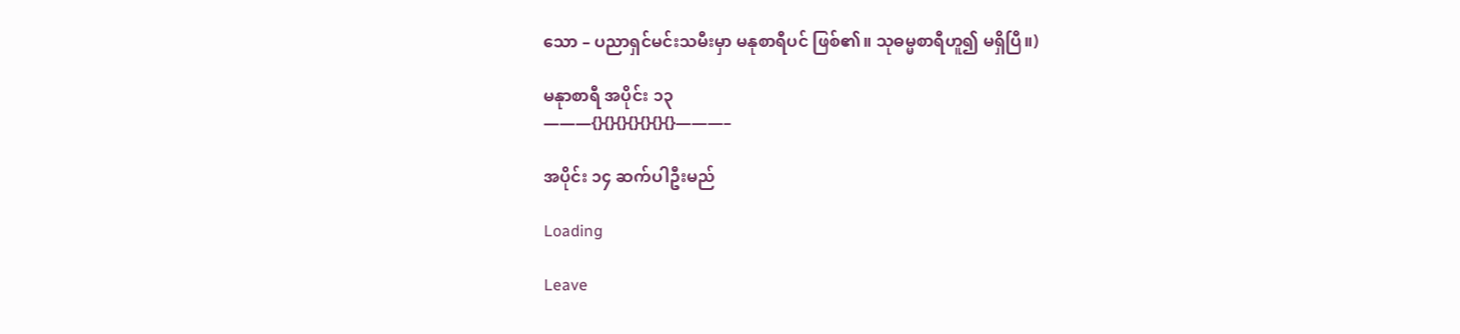သော – ပညာရှင်မင်းသမီးမှာ မနုစာရီပင် ဖြစ်၏။ သုဓမ္မစာရီဟူ၍ မရှိပြီ။)

မနုာစာရီ အပိုင်း ၁၃
———{}{}{}{}{}{}{}———–

အပိုင်း ၁၄ ဆက်ပါဦးမည်

Loading

Leave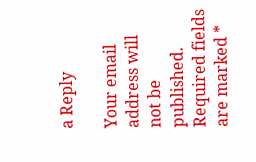a Reply

Your email address will not be published. Required fields are marked *